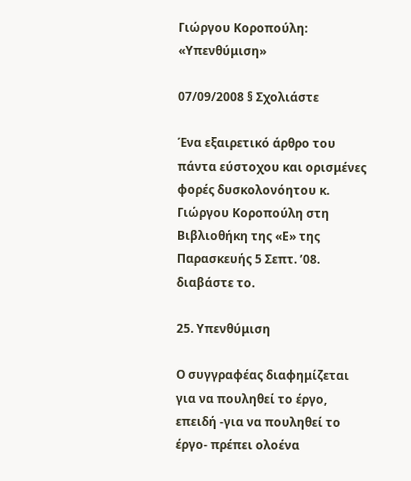Γιώργου Κοροπούλη: «Υπενθύμιση»

07/09/2008 § Σχολιάστε

Ένα εξαιρετικό άρθρο του πάντα εύστοχου και ορισμένες φορές δυσκολονόητου κ. Γιώργου Κοροπούλη στη Βιβλιοθήκη της «Ε» της Παρασκευής 5 Σεπτ. ’08.
διαβάστε το.

25. Υπενθύμιση

Ο συγγραφέας διαφημίζεται για να πουληθεί το έργο, επειδή -για να πουληθεί το έργο- πρέπει ολοένα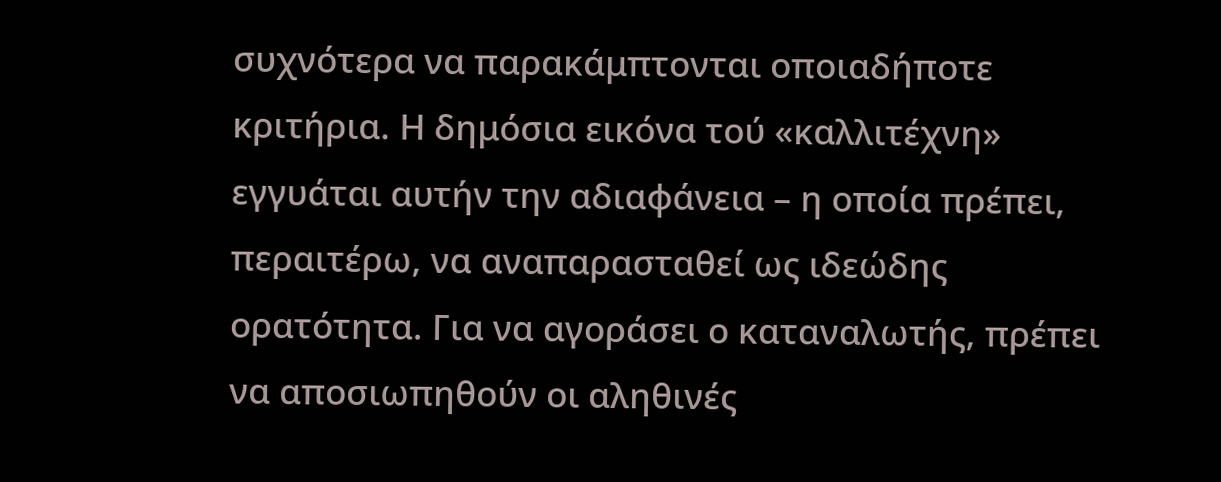συχνότερα να παρακάμπτονται οποιαδήποτε κριτήρια. Η δημόσια εικόνα τού «καλλιτέχνη» εγγυάται αυτήν την αδιαφάνεια – η οποία πρέπει, περαιτέρω, να αναπαρασταθεί ως ιδεώδης ορατότητα. Για να αγοράσει ο καταναλωτής, πρέπει να αποσιωπηθούν οι αληθινές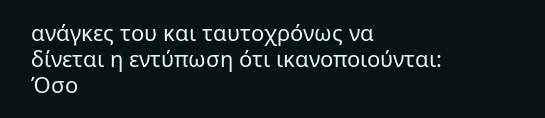ανάγκες του και ταυτοχρόνως να δίνεται η εντύπωση ότι ικανοποιούνται: Όσο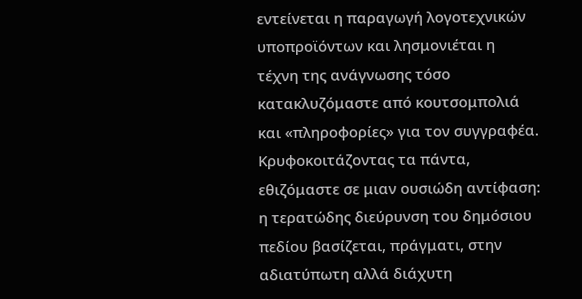εντείνεται η παραγωγή λογοτεχνικών υποπροϊόντων και λησμονιέται η τέχνη της ανάγνωσης τόσο κατακλυζόμαστε από κουτσομπολιά και «πληροφορίες» για τον συγγραφέα. Κρυφοκοιτάζοντας τα πάντα, εθιζόμαστε σε μιαν ουσιώδη αντίφαση: η τερατώδης διεύρυνση του δημόσιου πεδίου βασίζεται, πράγματι, στην αδιατύπωτη αλλά διάχυτη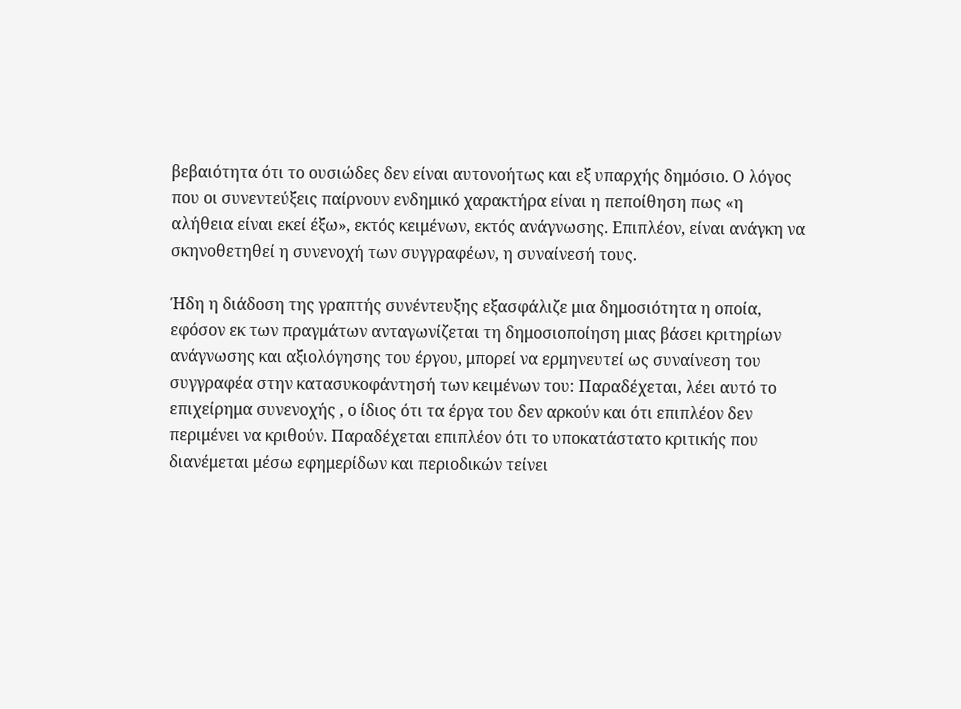βεβαιότητα ότι το ουσιώδες δεν είναι αυτονοήτως και εξ υπαρχής δημόσιο. Ο λόγος που οι συνεντεύξεις παίρνουν ενδημικό χαρακτήρα είναι η πεποίθηση πως «η αλήθεια είναι εκεί έξω», εκτός κειμένων, εκτός ανάγνωσης. Επιπλέον, είναι ανάγκη να σκηνοθετηθεί η συνενοχή των συγγραφέων, η συναίνεσή τους.

Ήδη η διάδοση της γραπτής συνέντευξης εξασφάλιζε μια δημοσιότητα η οποία, εφόσον εκ των πραγμάτων ανταγωνίζεται τη δημοσιοποίηση μιας βάσει κριτηρίων ανάγνωσης και αξιολόγησης του έργου, μπορεί να ερμηνευτεί ως συναίνεση του συγγραφέα στην κατασυκοφάντησή των κειμένων του: Παραδέχεται, λέει αυτό το επιχείρημα συνενοχής , ο ίδιος ότι τα έργα του δεν αρκούν και ότι επιπλέον δεν περιμένει να κριθούν. Παραδέχεται επιπλέον ότι το υποκατάστατο κριτικής που διανέμεται μέσω εφημερίδων και περιοδικών τείνει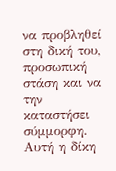να προβληθεί στη δική του, προσωπική στάση και να την καταστήσει σύμμορφη. Αυτή η δίκη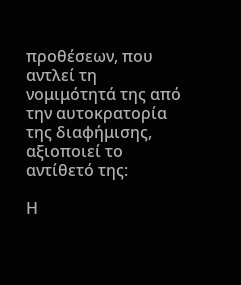προθέσεων, που αντλεί τη νομιμότητά της από την αυτοκρατορία της διαφήμισης, αξιοποιεί το αντίθετό της:

Η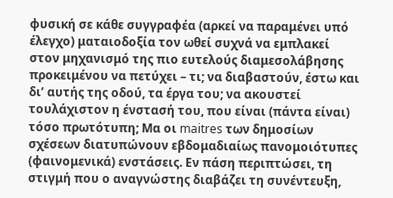φυσική σε κάθε συγγραφέα (αρκεί να παραμένει υπό έλεγχο) ματαιοδοξία τον ωθεί συχνά να εμπλακεί στον μηχανισμό της πιο ευτελούς διαμεσολάβησης προκειμένου να πετύχει – τι; να διαβαστούν, έστω και δι’ αυτής της οδού, τα έργα του; να ακουστεί τουλάχιστον η ένστασή του, που είναι (πάντα είναι) τόσο πρωτότυπη; Μα οι maitres των δημοσίων σχέσεων διατυπώνουν εβδομαδιαίως πανομοιότυπες (φαινομενικά) ενστάσεις. Εν πάση περιπτώσει, τη στιγμή που ο αναγνώστης διαβάζει τη συνέντευξη,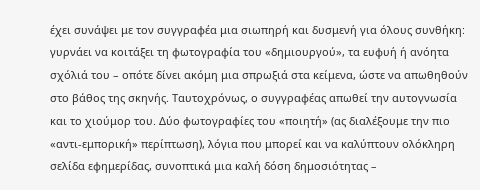έχει συνάψει με τον συγγραφέα μια σιωπηρή και δυσμενή για όλους συνθήκη: γυρνάει να κοιτάξει τη φωτογραφία του «δημιουργού», τα ευφυή ή ανόητα σχόλιά του – οπότε δίνει ακόμη μια σπρωξιά στα κείμενα, ώστε να απωθηθούν στο βάθος της σκηνής. Ταυτοχρόνως, ο συγγραφέας απωθεί την αυτογνωσία και το χιούμορ του. Δύο φωτογραφίες του «ποιητή» (ας διαλέξουμε την πιο «αντι-εμπορική» περίπτωση), λόγια που μπορεί και να καλύπτουν ολόκληρη σελίδα εφημερίδας, συνοπτικά μια καλή δόση δημοσιότητας –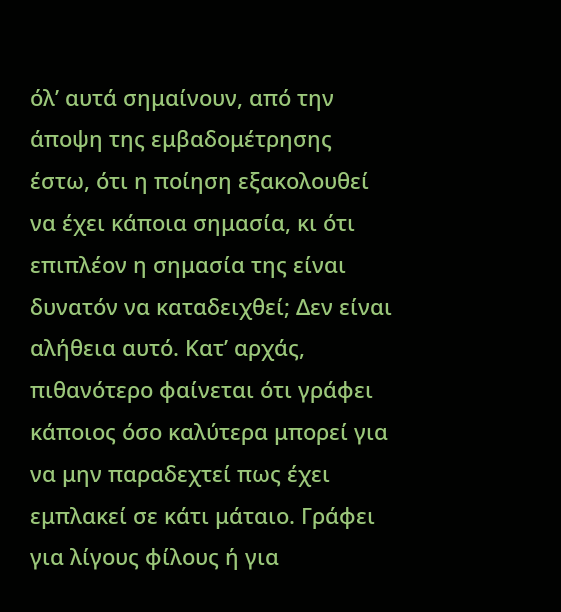όλ’ αυτά σημαίνουν, από την άποψη της εμβαδομέτρησης έστω, ότι η ποίηση εξακολουθεί να έχει κάποια σημασία, κι ότι επιπλέον η σημασία της είναι δυνατόν να καταδειχθεί; Δεν είναι αλήθεια αυτό. Κατ’ αρχάς, πιθανότερο φαίνεται ότι γράφει κάποιος όσο καλύτερα μπορεί για να μην παραδεχτεί πως έχει εμπλακεί σε κάτι μάταιο. Γράφει για λίγους φίλους ή για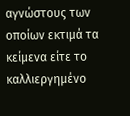αγνώστους των οποίων εκτιμά τα κείμενα είτε το καλλιεργημένο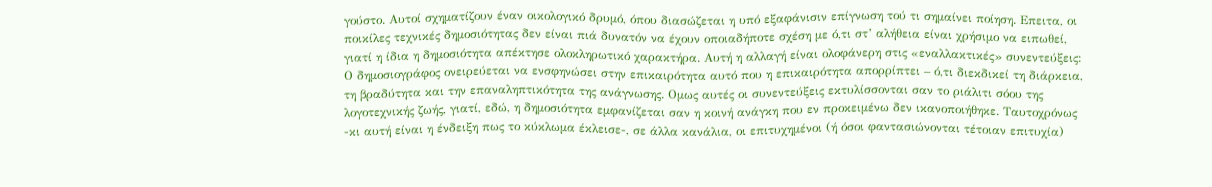γούστο. Αυτοί σχηματίζουν έναν οικολογικό δρυμό, όπου διασώζεται η υπό εξαφάνισιν επίγνωση τού τι σημαίνει ποίηση. Επειτα, οι ποικίλες τεχνικές δημοσιότητας δεν είναι πιά δυνατόν να έχουν οποιαδήποτε σχέση με ό,τι στ’ αλήθεια είναι χρήσιμο να ειπωθεί, γιατί η ίδια η δημοσιότητα απέκτησε ολοκληρωτικό χαρακτήρα. Αυτή η αλλαγή είναι ολοφάνερη στις «εναλλακτικές» συνεντεύξεις: Ο δημοσιογράφος ονειρεύεται να ενσφηνώσει στην επικαιρότητα αυτό που η επικαιρότητα απορρίπτει – ό,τι διεκδικεί τη διάρκεια, τη βραδύτητα και την επαναληπτικότητα της ανάγνωσης. Ομως αυτές οι συνεντεύξεις εκτυλίσσονται σαν το ριάλιτι σόου της λογοτεχνικής ζωής, γιατί, εδώ, η δημοσιότητα εμφανίζεται σαν η κοινή ανάγκη που εν προκειμένω δεν ικανοποιήθηκε. Ταυτοχρόνως -κι αυτή είναι η ένδειξη πως το κύκλωμα έκλεισε-, σε άλλα κανάλια, οι επιτυχημένοι (ή όσοι φαντασιώνονται τέτοιαν επιτυχία)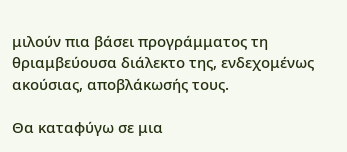μιλούν πια βάσει προγράμματος τη θριαμβεύουσα διάλεκτο της, ενδεχομένως ακούσιας, αποβλάκωσής τους.

Θα καταφύγω σε μια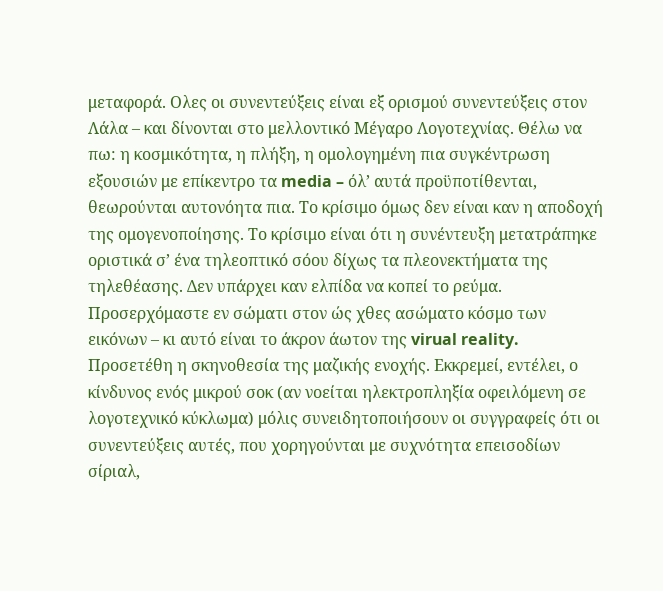μεταφορά. Ολες οι συνεντεύξεις είναι εξ ορισμού συνεντεύξεις στον Λάλα – και δίνονται στο μελλοντικό Μέγαρο Λογοτεχνίας. Θέλω να πω: η κοσμικότητα, η πλήξη, η ομολογημένη πια συγκέντρωση εξουσιών με επίκεντρο τα media – όλ’ αυτά προϋποτίθενται, θεωρούνται αυτονόητα πια. Το κρίσιμο όμως δεν είναι καν η αποδοχή της ομογενοποίησης. Το κρίσιμο είναι ότι η συνέντευξη μετατράπηκε οριστικά σ’ ένα τηλεοπτικό σόου δίχως τα πλεονεκτήματα της τηλεθέασης. Δεν υπάρχει καν ελπίδα να κοπεί το ρεύμα. Προσερχόμαστε εν σώματι στον ώς χθες ασώματο κόσμο των εικόνων – κι αυτό είναι το άκρον άωτον της virual reality. Προσετέθη η σκηνοθεσία της μαζικής ενοχής. Εκκρεμεί, εντέλει, ο κίνδυνος ενός μικρού σοκ (αν νοείται ηλεκτροπληξία οφειλόμενη σε λογοτεχνικό κύκλωμα) μόλις συνειδητοποιήσουν οι συγγραφείς ότι οι συνεντεύξεις αυτές, που χορηγούνται με συχνότητα επεισοδίων σίριαλ,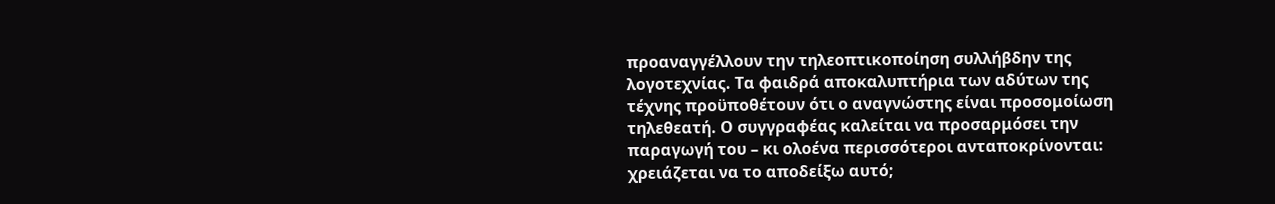προαναγγέλλουν την τηλεοπτικοποίηση συλλήβδην της λογοτεχνίας. Τα φαιδρά αποκαλυπτήρια των αδύτων της τέχνης προϋποθέτουν ότι ο αναγνώστης είναι προσομοίωση τηλεθεατή. Ο συγγραφέας καλείται να προσαρμόσει την παραγωγή του – κι ολοένα περισσότεροι ανταποκρίνονται: χρειάζεται να το αποδείξω αυτό;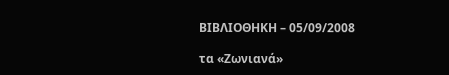ΒΙΒΛΙΟΘΗΚΗ – 05/09/2008

τα «Ζωνιανά»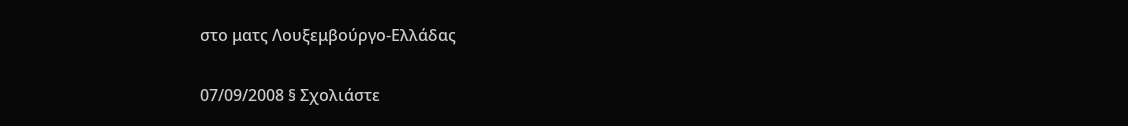στο ματς Λουξεμβούργο-Ελλάδας

07/09/2008 § Σχολιάστε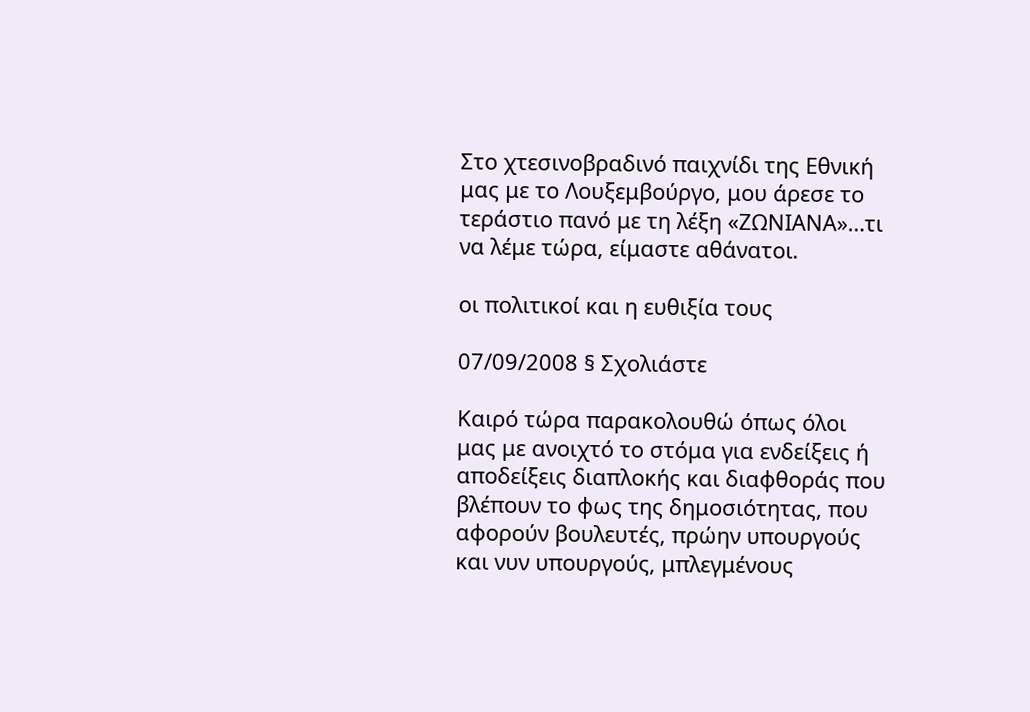Στο χτεσινοβραδινό παιχνίδι της Εθνική μας με το Λουξεμβούργο, μου άρεσε το τεράστιο πανό με τη λέξη «ΖΩΝΙΑΝΑ»…τι να λέμε τώρα, είμαστε αθάνατοι.

οι πολιτικοί και η ευθιξία τους

07/09/2008 § Σχολιάστε

Καιρό τώρα παρακολουθώ όπως όλοι μας με ανοιχτό το στόμα για ενδείξεις ή αποδείξεις διαπλοκής και διαφθοράς που βλέπουν το φως της δημοσιότητας, που αφορούν βουλευτές, πρώην υπουργούς και νυν υπουργούς, μπλεγμένους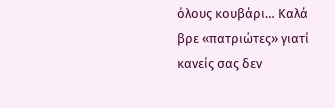όλους κουβάρι… Καλά βρε «πατριώτες» γιατί κανείς σας δεν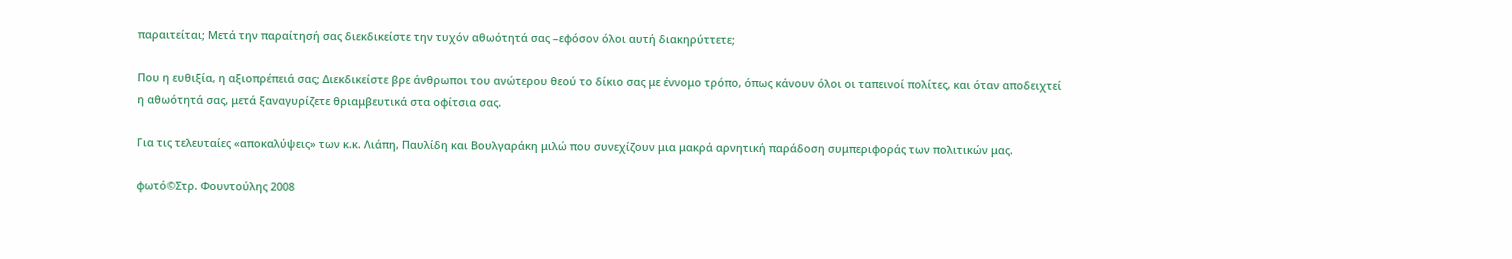παραιτείται; Μετά την παραίτησή σας διεκδικείστε την τυχόν αθωότητά σας –εφόσον όλοι αυτή διακηρύττετε;

Που η ευθιξία, η αξιοπρέπειά σας; Διεκδικείστε βρε άνθρωποι του ανώτερου θεού το δίκιο σας με έννομο τρόπο, όπως κάνουν όλοι οι ταπεινοί πολίτες, και όταν αποδειχτεί η αθωότητά σας, μετά ξαναγυρίζετε θριαμβευτικά στα οφίτσια σας.

Για τις τελευταίες «αποκαλύψεις» των κ.κ. Λιάπη, Παυλίδη και Βουλγαράκη μιλώ που συνεχίζουν μια μακρά αρνητική παράδοση συμπεριφοράς των πολιτικών μας.

φωτό©Στρ. Φουντούλης 2008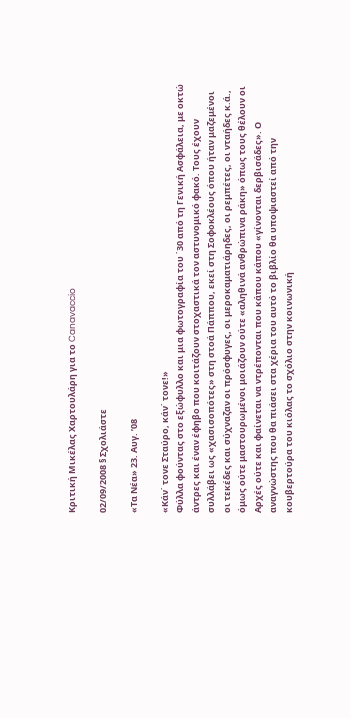Κριτική Μικέλας Χαρτουλάρη για το Canavaccio

02/09/2008 § Σχολιάστε

«Τα Νέα» 23. Αυγ. ’08

«Κάν΄ τονε Σταύρο, κάν΄ τονε!»
Φύλλα φούντας στο εξώφυλλο και μια φωτογραφία του ΄30 από τη Γενική Ασφάλεια, με οκτώ άντρες και έναν έφηβο που κοιτάζουν στοχαστικά τον αστυνομικό φακό. Τους έχουν συλλάβει ως «χασισοπότες» στη στοά Πάππου, εκεί στη Σοφοκλέους όπου ήταν μαζεμένοι οι τεκέδες και σύχναζαν οι πρόσφυγες, οι μεροκαματιάρηδες, οι ρεμπέτες, οι νταήδες κ.ά., όμως ούτε μαστουρωμένοι μοιάζουν ούτε «αληθινά ανθρώπινα ράκη» όπως τους θέλουν οι Αρχές ούτε και φαίνεται να ντρέπονται που κάπου κάπου «γίνονται δερβισάδες». Ο αναγνώστης που θα πιάσει στα χέρια του αυτό το βιβλίο θα υποψιαστεί από την κουβερτούρα του κιόλας το σχόλιο στην κοινωνική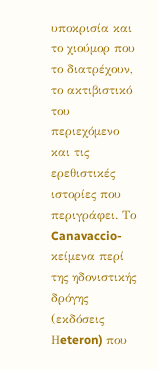υποκρισία και το χιούμορ που το διατρέχουν, το ακτιβιστικό του περιεχόμενο και τις ερεθιστικές ιστορίες που περιγράφει. Το Canavaccio- κείμενα περί της ηδονιστικής δρόγης (εκδόσεις Ηeteron) που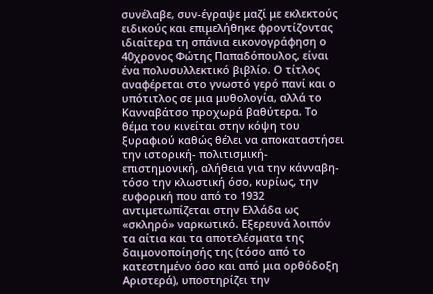συνέλαβε, συν-έγραψε μαζί με εκλεκτούς ειδικούς και επιμελήθηκε φροντίζοντας ιδιαίτερα τη σπάνια εικονογράφηση ο 40χρονος Φώτης Παπαδόπουλος, είναι ένα πολυσυλλεκτικό βιβλίο. Ο τίτλος αναφέρεται στο γνωστό γερό πανί και ο υπότιτλος σε μια μυθολογία, αλλά το Κανναβάτσο προχωρά βαθύτερα. Το θέμα του κινείται στην κόψη του ξυραφιού καθώς θέλει να αποκαταστήσει την ιστορική- πολιτισμική- επιστημονική, αλήθεια για την κάνναβη- τόσο την κλωστική όσο, κυρίως, την ευφορική που από το 1932 αντιμετωπίζεται στην Ελλάδα ως «σκληρό» ναρκωτικό. Εξερευνά λοιπόν τα αίτια και τα αποτελέσματα της δαιμονοποίησής της (τόσο από το κατεστημένο όσο και από μια ορθόδοξη Αριστερά), υποστηρίζει την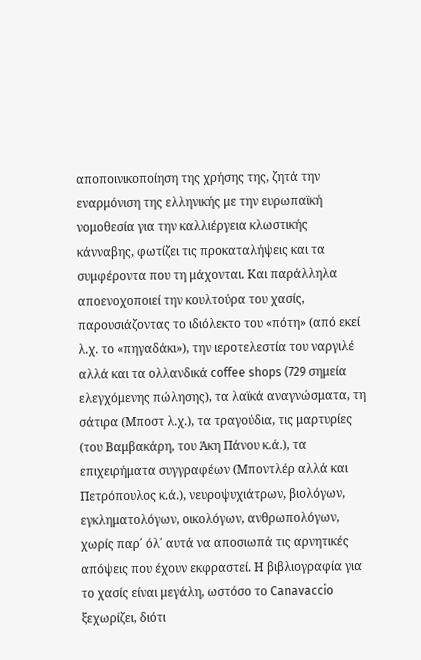αποποινικοποίηση της χρήσης της, ζητά την εναρμόνιση της ελληνικής με την ευρωπαϊκή νομοθεσία για την καλλιέργεια κλωστικής κάνναβης, φωτίζει τις προκαταλήψεις και τα συμφέροντα που τη μάχονται. Και παράλληλα αποενοχοποιεί την κουλτούρα του χασίς, παρουσιάζοντας το ιδιόλεκτο του «πότη» (από εκεί λ.χ. το «πηγαδάκι»), την ιεροτελεστία του ναργιλέ αλλά και τα ολλανδικά coffee shops (729 σημεία ελεγχόμενης πώλησης), τα λαϊκά αναγνώσματα, τη σάτιρα (Μποστ λ.χ.), τα τραγούδια, τις μαρτυρίες (του Βαμβακάρη, του Άκη Πάνου κ.ά.), τα επιχειρήματα συγγραφέων (Μποντλέρ αλλά και Πετρόπουλος κ.ά.), νευροψυχιάτρων, βιολόγων, εγκληματολόγων, οικολόγων, ανθρωπολόγων, χωρίς παρ΄ όλ΄ αυτά να αποσιωπά τις αρνητικές απόψεις που έχουν εκφραστεί. Η βιβλιογραφία για το χασίς είναι μεγάλη, ωστόσο το Canavaccio ξεχωρίζει, διότι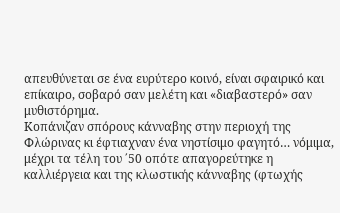απευθύνεται σε ένα ευρύτερο κοινό, είναι σφαιρικό και επίκαιρο, σοβαρό σαν μελέτη και «διαβαστερό» σαν μυθιστόρημα.
Κοπάνιζαν σπόρους κάνναβης στην περιοχή της Φλώρινας κι έφτιαχναν ένα νηστίσιμο φαγητό… νόμιμα, μέχρι τα τέλη του ΄50 οπότε απαγορεύτηκε η καλλιέργεια και της κλωστικής κάνναβης (φτωχής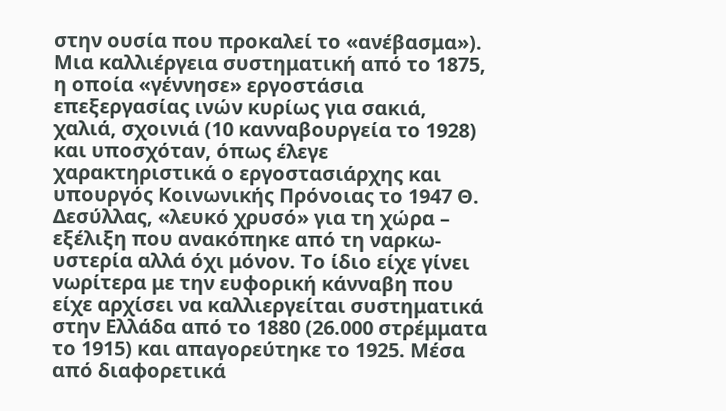στην ουσία που προκαλεί το «ανέβασμα»). Μια καλλιέργεια συστηματική από το 1875, η οποία «γέννησε» εργοστάσια επεξεργασίας ινών κυρίως για σακιά, χαλιά, σχοινιά (10 κανναβουργεία το 1928) και υποσχόταν, όπως έλεγε χαρακτηριστικά ο εργοστασιάρχης και υπουργός Κοινωνικής Πρόνοιας το 1947 Θ. Δεσύλλας, «λευκό χρυσό» για τη χώρα – εξέλιξη που ανακόπηκε από τη ναρκω-υστερία αλλά όχι μόνον. Το ίδιο είχε γίνει νωρίτερα με την ευφορική κάνναβη που είχε αρχίσει να καλλιεργείται συστηματικά στην Ελλάδα από το 1880 (26.000 στρέμματα το 1915) και απαγορεύτηκε το 1925. Μέσα από διαφορετικά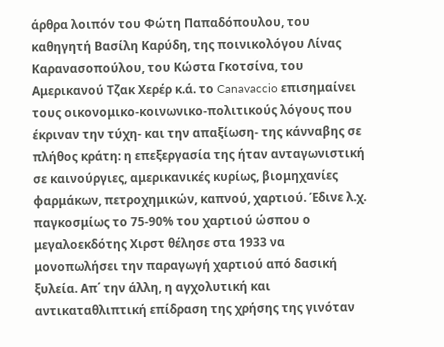άρθρα λοιπόν του Φώτη Παπαδόπουλου, του καθηγητή Βασίλη Καρύδη, της ποινικολόγου Λίνας Καρανασοπούλου, του Κώστα Γκοτσίνα, του Αμερικανού Τζακ Χερέρ κ.ά. το Canavaccio επισημαίνει τους οικονομικο-κοινωνικο-πολιτικούς λόγους που έκριναν την τύχη- και την απαξίωση- της κάνναβης σε πλήθος κράτη: η επεξεργασία της ήταν ανταγωνιστική σε καινούργιες, αμερικανικές κυρίως, βιομηχανίες φαρμάκων, πετροχημικών, καπνού, χαρτιού. Έδινε λ.χ. παγκοσμίως το 75-90% του χαρτιού ώσπου ο μεγαλοεκδότης Χιρστ θέλησε στα 1933 να μονοπωλήσει την παραγωγή χαρτιού από δασική ξυλεία. Απ΄ την άλλη, η αγχολυτική και αντικαταθλιπτική επίδραση της χρήσης της γινόταν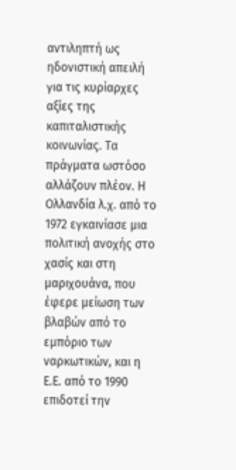αντιληπτή ως ηδονιστική απειλή για τις κυρίαρχες αξίες της καπιταλιστικής κοινωνίας. Τα πράγματα ωστόσο αλλάζουν πλέον. Η Ολλανδία λ.χ. από το 1972 εγκαινίασε μια πολιτική ανοχής στο χασίς και στη μαριχουάνα, που έφερε μείωση των βλαβών από το εμπόριο των ναρκωτικών, και η Ε.Ε. από το 1990 επιδοτεί την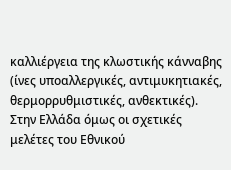καλλιέργεια της κλωστικής κάνναβης (ίνες υποαλλεργικές, αντιμυκητιακές, θερμορρυθμιστικές, ανθεκτικές). Στην Ελλάδα όμως οι σχετικές μελέτες του Εθνικού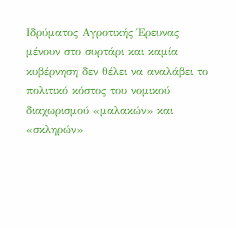Ιδρύματος Αγροτικής Έρευνας μένουν στο συρτάρι και καμία κυβέρνηση δεν θέλει να αναλάβει το πολιτικό κόστος του νομικού διαχωρισμού «μαλακών» και «σκληρών»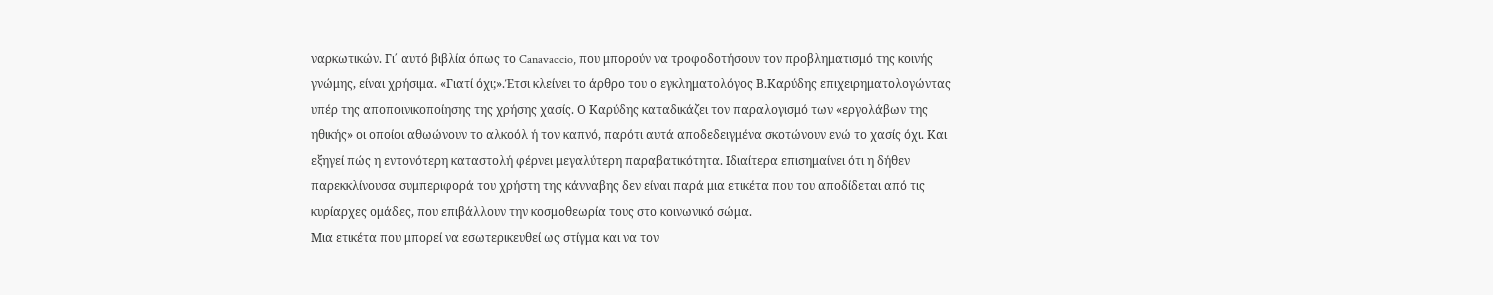ναρκωτικών. Γι΄ αυτό βιβλία όπως το Canavaccio, που μπορούν να τροφοδοτήσουν τον προβληματισμό της κοινής γνώμης, είναι χρήσιμα. «Γιατί όχι;».Έτσι κλείνει το άρθρο του ο εγκληματολόγος Β.Καρύδης επιχειρηματολογώντας υπέρ της αποποινικοποίησης της χρήσης χασίς. Ο Καρύδης καταδικάζει τον παραλογισμό των «εργολάβων της ηθικής» οι οποίοι αθωώνουν το αλκοόλ ή τον καπνό, παρότι αυτά αποδεδειγμένα σκοτώνουν ενώ το χασίς όχι. Και εξηγεί πώς η εντονότερη καταστολή φέρνει μεγαλύτερη παραβατικότητα. Ιδιαίτερα επισημαίνει ότι η δήθεν παρεκκλίνουσα συμπεριφορά του χρήστη της κάνναβης δεν είναι παρά μια ετικέτα που του αποδίδεται από τις κυρίαρχες ομάδες, που επιβάλλουν την κοσμοθεωρία τους στο κοινωνικό σώμα.
Μια ετικέτα που μπορεί να εσωτερικευθεί ως στίγμα και να τον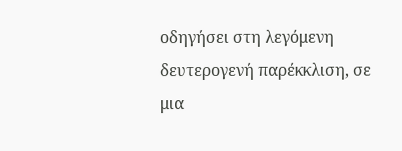οδηγήσει στη λεγόμενη δευτερογενή παρέκκλιση, σε μια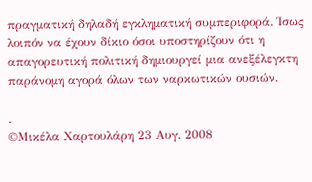πραγματική δηλαδή εγκληματική συμπεριφορά. Ίσως λοιπόν να έχουν δίκιο όσοι υποστηρίζουν ότι η απαγορευτική πολιτική δημιουργεί μια ανεξέλεγκτη παράνομη αγορά όλων των ναρκωτικών ουσιών.

.
©Μικέλα Χαρτουλάρη 23 Αυγ. 2008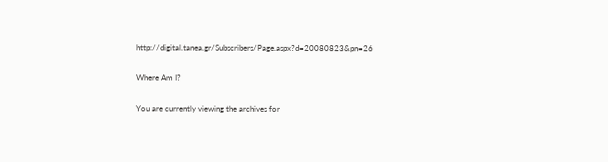http://digital.tanea.gr/Subscribers/Page.aspx?d=20080823&pn=26

Where Am I?

You are currently viewing the archives for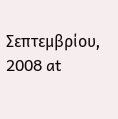Σεπτεμβρίου, 2008 at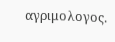αγριμολογος.